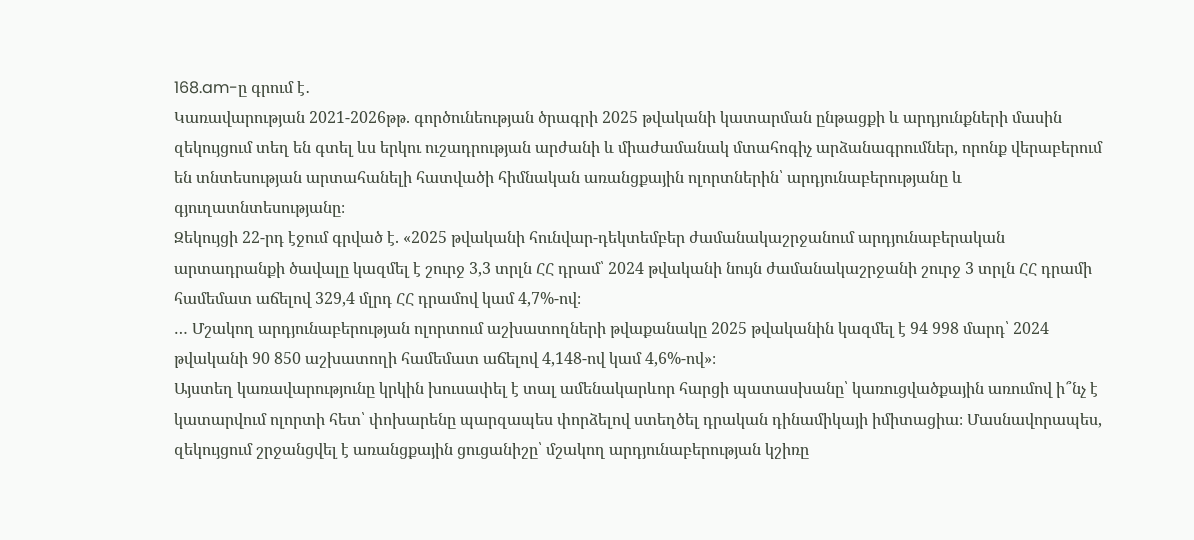168.am-ը գրում է․
Կառավարության 2021-2026թթ. գործունեության ծրագրի 2025 թվականի կատարման ընթացքի և արդյունքների մասին զեկույցում տեղ են գտել ևս երկու ուշադրության արժանի և միաժամանակ մտահոգիչ արձանագրումներ, որոնք վերաբերում են տնտեսության արտահանելի հատվածի հիմնական առանցքային ոլորտներին՝ արդյունաբերությանը և գյուղատնտեսությանը։
Զեկույցի 22-րդ էջում գրված է. «2025 թվականի հունվար-դեկտեմբեր ժամանակաշրջանում արդյունաբերական արտադրանքի ծավալը կազմել է շուրջ 3,3 տրլն ՀՀ դրամ՝ 2024 թվականի նույն ժամանակաշրջանի շուրջ 3 տրլն ՀՀ դրամի համեմատ աճելով 329,4 մլրդ ՀՀ դրամով կամ 4,7%-ով։
… Մշակող արդյունաբերության ոլորտում աշխատողների թվաքանակը 2025 թվականին կազմել է 94 998 մարդ՝ 2024 թվականի 90 850 աշխատողի համեմատ աճելով 4,148-ով կամ 4,6%-ով»։
Այստեղ կառավարությունը կրկին խուսափել է տալ ամենակարևոր հարցի պատասխանը՝ կառուցվածքային առումով ի՞նչ է կատարվում ոլորտի հետ՝ փոխարենը պարզապես փորձելով ստեղծել դրական դինամիկայի իմիտացիա։ Մասնավորապես, զեկույցում շրջանցվել է առանցքային ցուցանիշը՝ մշակող արդյունաբերության կշիռը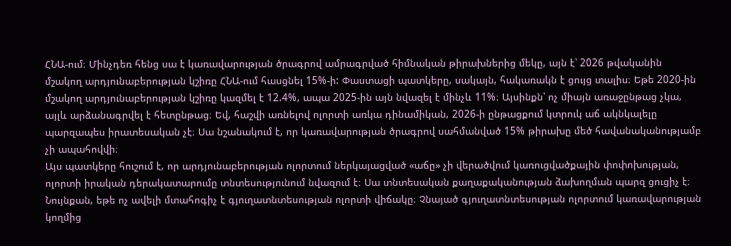ՀՆԱ-ում։ Մինչդեռ հենց սա է կառավարության ծրագրով ամրագրված հիմնական թիրախներից մեկը, այն է՝ 2026 թվականին մշակող արդյունաբերության կշիռը ՀՆԱ-ում հասցնել 15%-ի: Փաստացի պատկերը, սակայն, հակառակն է ցույց տալիս։ Եթե 2020-ին մշակող արդյունաբերության կշիռը կազմել է 12.4%, ապա 2025-ին այն նվազել է մինչև 11%։ Այսինքն՝ ոչ միայն առաջընթաց չկա, այլև արձանագրվել է հետընթաց։ Եվ, հաշվի առնելով ոլորտի առկա դինամիկան, 2026-ի ընթացքում կտրուկ աճ ակնկալելը պարզապես իրատեսական չէ։ Սա նշանակում է, որ կառավարության ծրագրով սահմանված 15% թիրախը մեծ հավանականությամբ չի ապահովվի։
Այս պատկերը հուշում է, որ արդյունաբերության ոլորտում ներկայացված «աճը» չի վերածվում կառուցվածքային փոփոխության, ոլորտի իրական դերակատարումը տնտեսությունում նվազում է։ Սա տնտեսական քաղաքականության ձախողման պարզ ցուցիչ է։
Նույնքան, եթե ոչ ավելի մտահոգիչ է գյուղատնտեսության ոլորտի վիճակը։ Չնայած գյուղատնտեսության ոլորտում կառավարության կողմից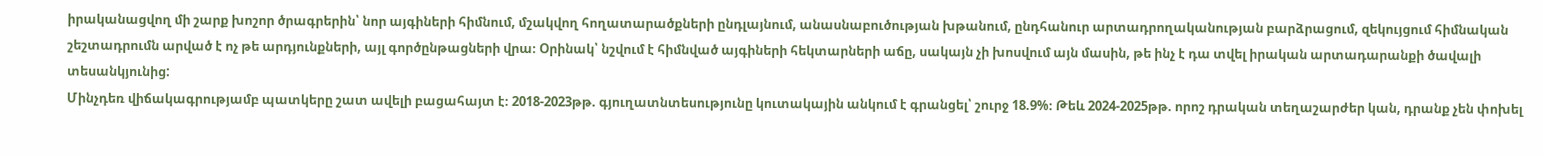իրականացվող մի շարք խոշոր ծրագրերին՝ նոր այգիների հիմնում, մշակվող հողատարածքների ընդլայնում, անասնաբուծության խթանում, ընդհանուր արտադրողականության բարձրացում, զեկույցում հիմնական շեշտադրումն արված է ոչ թե արդյունքների, այլ գործընթացների վրա։ Օրինակ՝ նշվում է հիմնված այգիների հեկտարների աճը, սակայն չի խոսվում այն մասին, թե ինչ է դա տվել իրական արտադարանքի ծավալի տեսանկյունից:
Մինչդեռ վիճակագրությամբ պատկերը շատ ավելի բացահայտ է։ 2018-2023թթ. գյուղատնտեսությունը կուտակային անկում է գրանցել՝ շուրջ 18.9%։ Թեև 2024-2025թթ. որոշ դրական տեղաշարժեր կան, դրանք չեն փոխել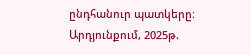ընդհանուր պատկերը։ Արդյունքում, 2025թ.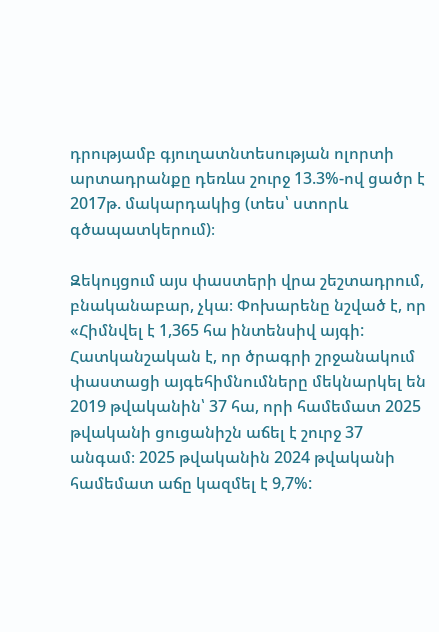դրությամբ գյուղատնտեսության ոլորտի արտադրանքը դեռևս շուրջ 13.3%-ով ցածր է 2017թ. մակարդակից (տես՝ ստորև գծապատկերում)։

Զեկույցում այս փաստերի վրա շեշտադրում, բնականաբար, չկա։ Փոխարենը նշված է, որ «Հիմնվել է 1,365 հա ինտենսիվ այգի: Հատկանշական է, որ ծրագրի շրջանակում փաստացի այգեհիմնումները մեկնարկել են 2019 թվականին՝ 37 հա, որի համեմատ 2025 թվականի ցուցանիշն աճել է շուրջ 37 անգամ։ 2025 թվականին 2024 թվականի համեմատ աճը կազմել է 9,7%: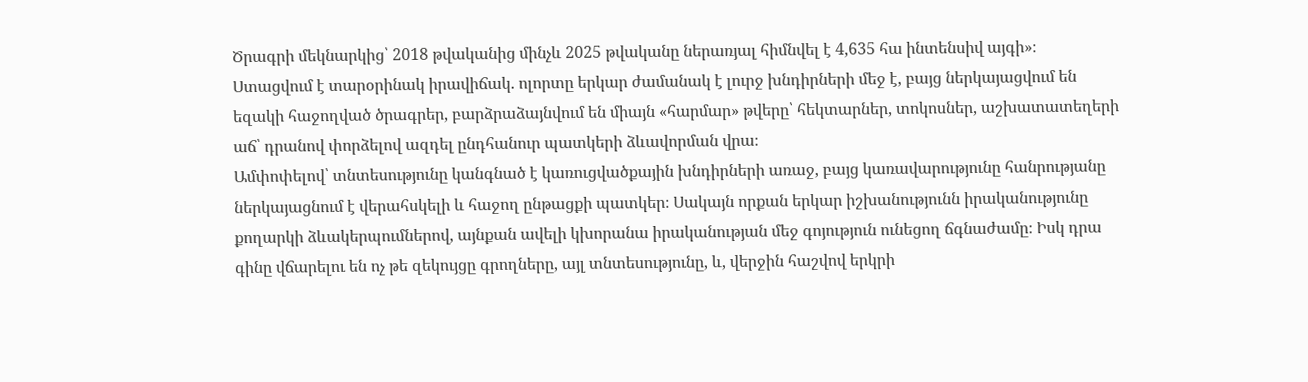Ծրագրի մեկնարկից՝ 2018 թվականից մինչև 2025 թվականը ներառյալ հիմնվել է 4,635 հա ինտենսիվ այգի»։
Ստացվում է տարօրինակ իրավիճակ. ոլորտը երկար ժամանակ է լուրջ խնդիրների մեջ է, բայց ներկայացվում են եզակի հաջողված ծրագրեր, բարձրաձայնվում են միայն «հարմար» թվերը՝ հեկտարներ, տոկոսներ, աշխատատեղերի աճ՝ դրանով փորձելով ազդել ընդհանուր պատկերի ձևավորման վրա։
Ամփոփելով՝ տնտեսությունը կանգնած է կառուցվածքային խնդիրների առաջ, բայց կառավարությունը հանրությանը ներկայացնում է վերահսկելի և հաջող ընթացքի պատկեր։ Սակայն որքան երկար իշխանությունն իրականությունը քողարկի ձևակերպումներով, այնքան ավելի կխորանա իրականության մեջ գոյություն ունեցող ճգնաժամը։ Իսկ դրա գինը վճարելու են ոչ թե զեկույցը գրողները, այլ տնտեսությունը, և, վերջին հաշվով երկրի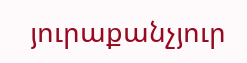յուրաքանչյուր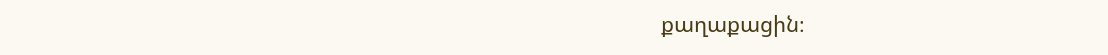քաղաքացին։